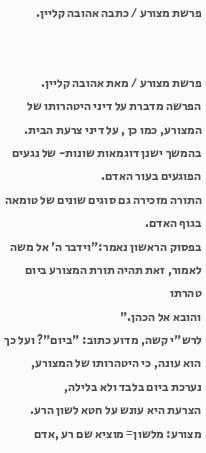פרשת מצורע / כתבה אהובה קליין.


פרשת מצורע / מאת אהובה קליין.
הפרשה מדברת על דיני היטהרותו של המצורע, כמו כן , על דיני צרעת הבית.
בהמשך ישנן דוגמאות שונות- של נגעים הפוגעים בעור האדם.
התורה מזכירה גם סוגים שונים של טומאה בגוף האדם.
בפסוק הראשון נאמר:"וידבר ה' אל משה לאמור, זאת תהיה תורת המצורע ביום טהרתו
והובא אל הכהן."
לרש"י קשה, מדוע כתוב: "ביום"? ועל כך הוא עונה, כי היטהרותו של המצורע, נערכת ביום בלבד ולא בלילה,
הצרעת היא עונש על חטא לשון הרע.
מצורע: מלשון= מוציא שם רע ,אדם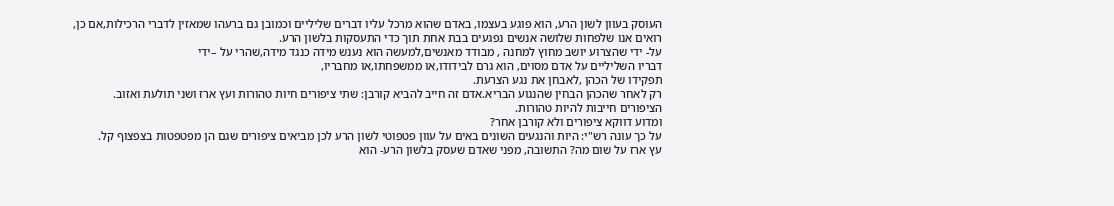העוסק בעוון לשון הרע, הוא פוגע בעצמו, באדם שהוא מרכל עליו דברים שליליים וכמובן גם ברעהו שמאזין לדברי הרכילות,אם כן, רואים אנו שלפחות שלושה אנשים נפגעים בבת אחת תוך כדי התעסקות בלשון הרע.
על- ידי שהצרוע יושב מחוץ למחנה , מבודד מאנשים,למעשה הוא נענש מידה כנגד מידה,שהרי על –ידי
דבריו השליליים על אדם מסוים, הוא גרם לבידודו,או ממשפחתו,או מחבריו,
תפקידו של הכהן ,לאבחן את נגע הצרעת.
רק לאחר שהכהן הבחין שהנגוע הבריא.אדם זה חייב להביא קורבן: שתי ציפורים חיות טהורות ועץ ארז ושני תולעת ואזוב.
הציפורים חייבות להיות טהורות.
ומדוע דווקא ציפורים ולא קורבן אחר?
על כך עונה רש"י: היות והנגעים השונים באים על עוון פטפוטי לשון הרע לכן מביאים ציפורים שגם הן מפטפטות בצפצוף קל.
עץ ארז על שום מה? התשובה, מפני שאדם שעסק בלשון הרע- הוא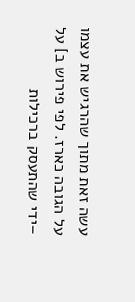עשה זאת מתוך שהרגיש את עצמו
על הגובה כארז. לפי פירוש ב] על –ידי שהתעסק ברכילות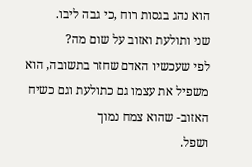הוא נהג בגסות רוח ,כי גבה ליבו.
שני ותולעת ואזוב על שום מה?
לפי שעכשיו האדם שחזר בתשובה, הוא משפיל את עצמו גם כתולעת וגם כשיח האזוב- שהוא צמח נמוך
ושפל.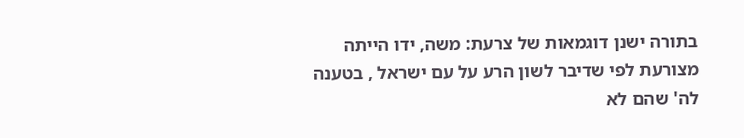בתורה ישנן דוגמאות של צרעת: משה, ידו הייתה מצורעת לפי שדיבר לשון הרע על עם ישראל , בטענה לה' שהם לא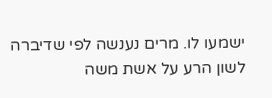ישמעו לו. מרים נענשה לפי שדיברה לשון הרע על אשת משה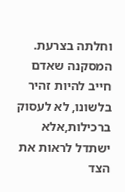וחלתה בצרעת.
המסקנה שאדם חייב להיות זהיר בלשונו, לא לעסוק ברכילות,אלא ישתדל לראות את הצד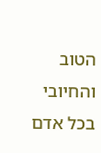הטוב והחיובי בכל אדם